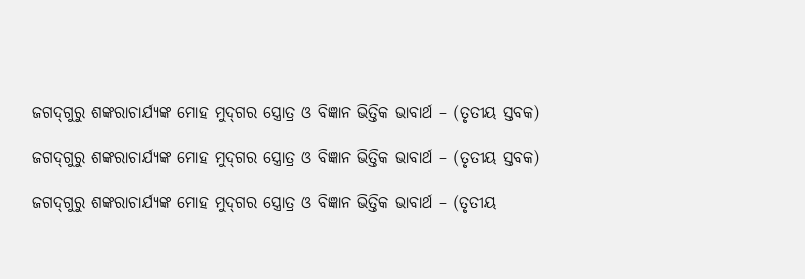ଜଗଦ୍‍ଗୁରୁ ଶଙ୍କରାଚାର୍ଯ୍ୟଙ୍କ ମୋହ ମୁଦ୍‍ଗର ସ୍ତ୍ରୋତ୍ର ଓ ବିଜ୍ଞାନ ଭିତ୍ତିକ ଭାବାର୍ଥ – (ତୃତୀୟ ସ୍ତବକ)

ଜଗଦ୍‍ଗୁରୁ ଶଙ୍କରାଚାର୍ଯ୍ୟଙ୍କ ମୋହ ମୁଦ୍‍ଗର ସ୍ତ୍ରୋତ୍ର ଓ ବିଜ୍ଞାନ ଭିତ୍ତିକ ଭାବାର୍ଥ – (ତୃତୀୟ ସ୍ତବକ)

ଜଗଦ୍‍ଗୁରୁ ଶଙ୍କରାଚାର୍ଯ୍ୟଙ୍କ ମୋହ ମୁଦ୍‍ଗର ସ୍ତ୍ରୋତ୍ର ଓ ବିଜ୍ଞାନ ଭିତ୍ତିକ ଭାବାର୍ଥ – (ତୃତୀୟ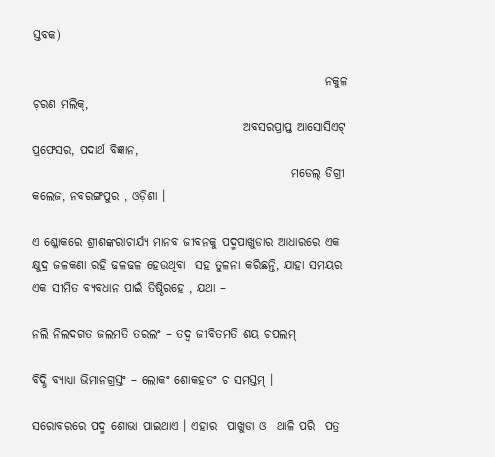ସ୍ତବକ)

                                                             ନକୁଳ ଚ଼ରଣ ମଲିକ୍‍,
                                            ଅବସରପ୍ରାପ୍ତ ଆସୋସିଏଟ୍‍ ପ୍ରଫେସର, ପଦାର୍ଥ ବିଜ୍ଞାନ,
                                                      ମଡେଲ୍‍ ଡିଗ୍ରୀ କଲେଜ, ନବରଙ୍ଗପୁର , ଓଡ଼ିଶା ।

ଏ ଶ୍ଳୋକରେ ଶ୍ରୀଶଙ୍କରାଚାର୍ଯ୍ୟ ମାନବ ଜୀବନକୁ ପଦ୍ମପାଖୁଡାର ଆଧାରରେ ଏକ କ୍ଷୁଦ୍ର ଜଳକଣା ରହି ଢଳଢଳ ହେଉଥିବା  ସହ ତୁଳନା କରିଛନ୍ତି, ଯାହା ସମୟର ଏକ ସୀମିତ ବ୍ୟବଧାନ ପାଇଁ ତିଷ୍ଠିରହେ , ଯଥା –

ନଲି ନିଲଦଗତ ଜଲମତି ତରଲଂ – ତଦ୍ୱ ଜୀବିତମତି ଶୟ ଚପଲମ୍‍

ବିଦ୍ଧି ବ୍ୟାଧ୍ୟା ଭିମାନଗ୍ରସ୍ତଂ – ଲୋକଂ ଶୋକହତଂ ଚ ସମସ୍ତମ୍‍ ।

ସରୋବରରେ ପଦ୍ମ ଶୋଭା ପାଇଥାଏ । ଏହାର  ପାଖୁଡା ଓ  ଥାଳି ପରି  ପତ୍ର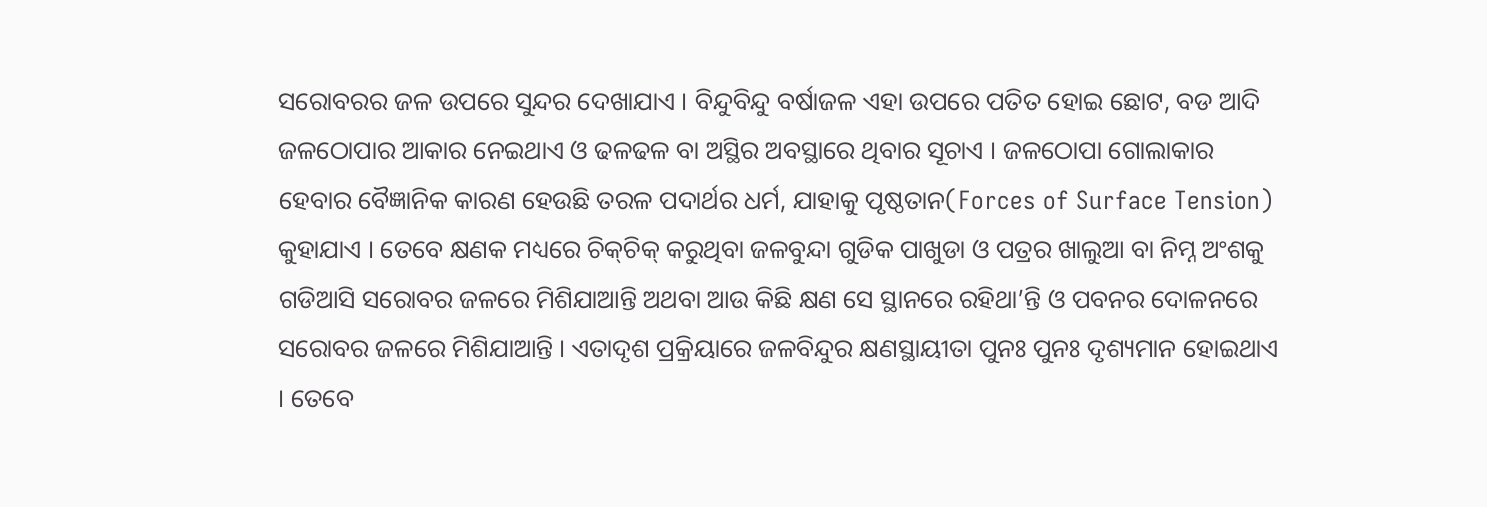ସରୋବରର ଜଳ ଉପରେ ସୁନ୍ଦର ଦେଖାଯାଏ । ବିନ୍ଦୁବିନ୍ଦୁ ବର୍ଷାଜଳ ଏହା ଉପରେ ପତିତ ହୋଇ ଛୋଟ, ବଡ ଆଦି ଜଳଠୋପାର ଆକାର ନେଇଥାଏ ଓ ଢଳଢଳ ବା ଅସ୍ଥିର ଅବସ୍ଥାରେ ଥିବାର ସୂଚାଏ । ଜଳଠୋପା ଗୋଲାକାର ହେବାର ବୈଜ୍ଞାନିକ କାରଣ ହେଉଛି ତରଳ ପଦାର୍ଥର ଧର୍ମ, ଯାହାକୁ ପୃଷ୍ଠତାନ(Forces of Surface Tension) କୁହାଯାଏ । ତେବେ କ୍ଷଣକ ମଧ୍ୟରେ ଚିକ୍‍ଚିକ୍‍ କରୁଥିବା ଜଳବୁନ୍ଦା ଗୁଡିକ ପାଖୁଡା ଓ ପତ୍ରର ଖାଲୁଆ ବା ନିମ୍ନ ଅଂଶକୁ ଗଡିଆସି ସରୋବର ଜଳରେ ମିଶିଯାଆନ୍ତି ଅଥବା ଆଉ କିଛି କ୍ଷଣ ସେ ସ୍ଥାନରେ ରହିଥା’ନ୍ତି ଓ ପବନର ଦୋଳନରେ ସରୋବର ଜଳରେ ମିଶିଯାଆନ୍ତି । ଏତାଦୃଶ ପ୍ରକ୍ରିୟାରେ ଜଳବିନ୍ଦୁର କ୍ଷଣସ୍ଥାୟୀତା ପୁନଃ ପୁନଃ ଦୃଶ୍ୟମାନ ହୋଇଥାଏ । ତେବେ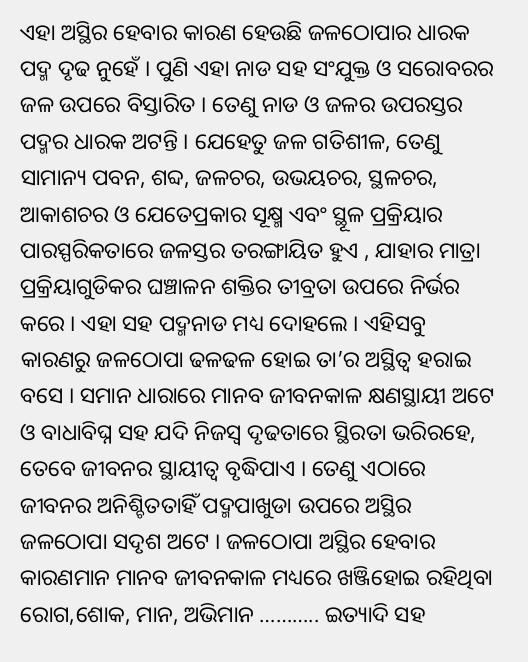ଏହା ଅସ୍ଥିର ହେବାର କାରଣ ହେଉଛି ଜଳଠୋପାର ଧାରକ ପଦ୍ମ ଦୃଢ ନୁହେଁ । ପୁଣି ଏହା ନାଡ ସହ ସଂଯୁକ୍ତ ଓ ସରୋବରର ଜଳ ଉପରେ ବିସ୍ତାରିତ । ତେଣୁ ନାଡ ଓ ଜଳର ଉପରସ୍ତର ପଦ୍ମର ଧାରକ ଅଟନ୍ତି । ଯେହେତୁ ଜଳ ଗତିଶୀଳ, ତେଣୁ ସାମାନ୍ୟ ପବନ, ଶବ୍ଦ, ଜଳଚର, ଉଭୟଚର, ସ୍ଥଳଚର, ଆକାଶଚର ଓ ଯେତେପ୍ରକାର ସୂକ୍ଷ୍ମ ଏବଂ ସ୍ଥୂଳ ପ୍ରକ୍ରିୟାର ପାରସ୍ପରିକତାରେ ଜଳସ୍ତର ତରଙ୍ଗାୟିତ ହୁଏ , ଯାହାର ମାତ୍ରା ପ୍ରକ୍ରିୟାଗୁଡିକର ଘଞ୍ଚାଳନ ଶକ୍ତିର ତୀବ୍ରତା ଉପରେ ନିର୍ଭର କରେ । ଏହା ସହ ପଦ୍ମନାଡ ମଧ୍ୟ ଦୋହଲେ । ଏହିସବୁ କାରଣରୁ ଜଳଠୋପା ଢଳଢଳ ହୋଇ ତା’ର ଅସ୍ଥିତ୍ୱ ହରାଇ ବସେ । ସମାନ ଧାରାରେ ମାନବ ଜୀବନକାଳ କ୍ଷଣସ୍ଥାୟୀ ଅଟେ ଓ ବାଧାବିଘ୍ନ ସହ ଯଦି ନିଜସ୍ୱ ଦୃଢତାରେ ସ୍ଥିରତା ଭରିରହେ, ତେବେ ଜୀବନର ସ୍ଥାୟୀତ୍ୱ ବୃଦ୍ଧିପାଏ । ତେଣୁ ଏଠାରେ ଜୀବନର ଅନିଶ୍ଚିତତାହିଁ ପଦ୍ମପାଖୁଡା ଉପରେ ଅସ୍ଥିର ଜଳଠୋପା ସଦୃଶ ଅଟେ । ଜଳଠୋପା ଅସ୍ଥିର ହେବାର କାରଣମାନ ମାନବ ଜୀବନକାଳ ମଧ୍ୟରେ ଖଞ୍ଜିହୋଇ ରହିଥିବା ରୋଗ,ଶୋକ, ମାନ, ଅଭିମାନ ……….. ଇତ୍ୟାଦି ସହ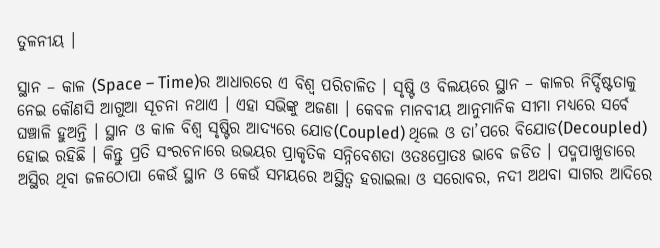ତୁଳନୀୟ ।

ସ୍ଥାନ – କାଳ (Space – Time)ର ଆଧାରରେ ଏ ବିଶ୍ୱ ପରିଚାଳିତ । ସୃଷ୍ଟି ଓ ବିଲୟରେ ସ୍ଥାନ – କାଳର ନିର୍ଦ୍ଦିଷ୍ଟତାକୁ ନେଇ କୌଣସି ଆଗୁଆ ସୂଚନା ନଥାଏ । ଏହା ସଭିଙ୍କୁ ଅଜଣା । କେବଳ ମାନବୀୟ ଆନୁମାନିକ ସୀମା ମଧ୍ୟରେ ସର୍ବେ ଘଞ୍ଚାଳି ହୁଅନ୍ତି । ସ୍ଥାନ ଓ କାଳ ବିଶ୍ୱ ସୃଷ୍ଟିର ଆଦ୍ୟରେ ଯୋଡ(Coupled) ଥିଲେ ଓ ତା’ପରେ ବିଯୋଡ(Decoupled) ହୋଇ ରହିଛି । କିନ୍ତୁ ପ୍ରତି ସଂରଚନାରେ ଉଭୟର ପ୍ରାକୃତିକ ସନ୍ନିବେଶତା ଓତଃପ୍ରୋତଃ ଭାବେ ଜଡିତ । ପଦ୍ମପାଖୁଡାରେ ଅସ୍ଥିର ଥିବା ଜଳଠୋପା କେଉଁ ସ୍ଥାନ ଓ କେଉଁ ସମୟରେ ଅସ୍ଥିତ୍ୱ ହରାଇଲା ଓ ସରୋବର, ନଦୀ ଅଥବା ସାଗର ଆଦିରେ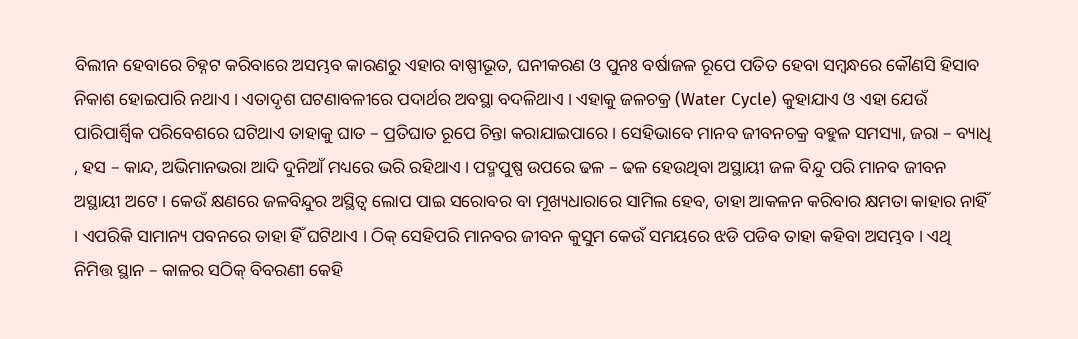ବିଲୀନ ହେବାରେ ଚିହ୍ନଟ କରିବାରେ ଅସମ୍ଭବ କାରଣରୁ ଏହାର ବାଷ୍ପୀଭୂତ, ଘନୀକରଣ ଓ ପୁନଃ ବର୍ଷାଜଳ ରୂପେ ପତିତ ହେବା ସମ୍ବନ୍ଧରେ କୌଣସି ହିସାବ ନିକାଶ ହୋଇପାରି ନଥାଏ । ଏତାଦୃଶ ଘଟଣାବଳୀରେ ପଦାର୍ଥର ଅବସ୍ଥା ବଦଳିଥାଏ । ଏହାକୁ ଜଳଚକ୍ର (Water Cycle) କୁହାଯାଏ ଓ ଏହା ଯେଉଁ ପାରିପାର୍ଶ୍ୱିକ ପରିବେଶରେ ଘଟିଥାଏ ତାହାକୁ ଘାତ – ପ୍ରତିଘାତ ରୂପେ ଚିନ୍ତା କରାଯାଇପାରେ । ସେହିଭାବେ ମାନବ ଜୀବନଚକ୍ର ବହୁଳ ସମସ୍ୟା, ଜରା – ବ୍ୟାଧି , ହସ – କାନ୍ଦ, ଅଭିମାନଭରା ଆଦି ଦୁନିଆଁ ମଧ୍ୟରେ ଭରି ରହିଥାଏ । ପଦ୍ମପୁଷ୍ପ ଉପରେ ଢଳ – ଢଳ ହେଉଥିବା ଅସ୍ଥାୟୀ ଜଳ ବିନ୍ଦୁ ପରି ମାନବ ଜୀବନ ଅସ୍ଥାୟୀ ଅଟେ । କେଉଁ କ୍ଷଣରେ ଜଳବିନ୍ଦୁର ଅସ୍ଥିତ୍ୱ ଲୋପ ପାଇ ସରୋବର ବା ମୂଖ୍ୟଧାରାରେ ସାମିଲ ହେବ, ତାହା ଆକଳନ କରିବାର କ୍ଷମତା କାହାର ନାହିଁ । ଏପରିକି ସାମାନ୍ୟ ପବନରେ ତାହା ହିଁ ଘଟିଥାଏ । ଠିକ୍‍ ସେହିପରି ମାନବର ଜୀବନ କୁସୁମ କେଉଁ ସମୟରେ ଝଡି ପଡିବ ତାହା କହିବା ଅସମ୍ଭବ । ଏଥି ନିମିତ୍ତ ସ୍ଥାନ – କାଳର ସଠିକ୍‍ ବିବରଣୀ କେହି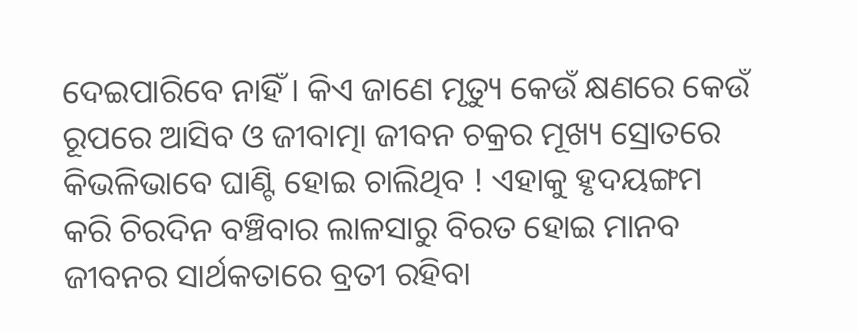ଦେଇପାରିବେ ନାହିଁ । କିଏ ଜାଣେ ମୃତ୍ୟୁ କେଉଁ କ୍ଷଣରେ କେଉଁ ରୂପରେ ଆସିବ ଓ ଜୀବାତ୍ମା ଜୀବନ ଚକ୍ରର ମୂଖ୍ୟ ସ୍ରୋତରେ କିଭଳିଭାବେ ଘାଣ୍ଟି ହୋଇ ଚାଲିଥିବ ! ଏହାକୁ ହୃଦୟଙ୍ଗମ କରି ଚିରଦିନ ବଞ୍ଚିବାର ଲାଳସାରୁ ବିରତ ହୋଇ ମାନବ ଜୀବନର ସାର୍ଥକତାରେ ବ୍ରତୀ ରହିବା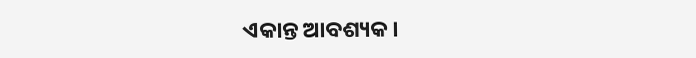ଏକାନ୍ତ ଆବଶ୍ୟକ ।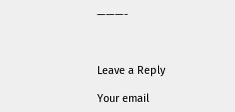———-



Leave a Reply

Your email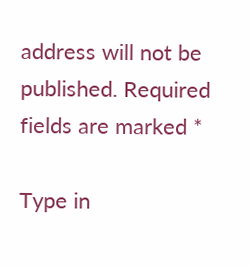address will not be published. Required fields are marked *

Type in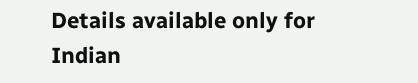Details available only for Indian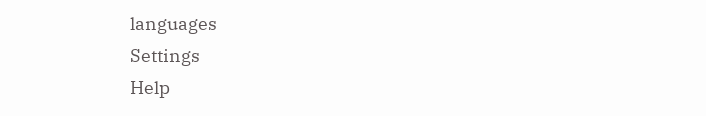languages
Settings
Help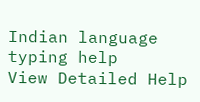Indian language typing help
View Detailed Help